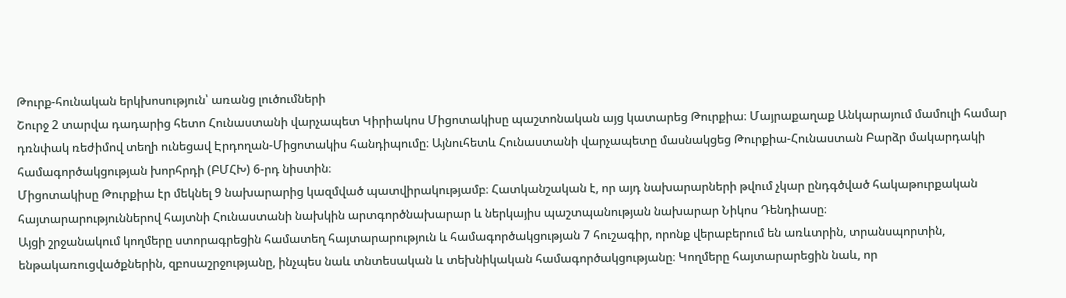Թուրք-հունական երկխոսություն՝ առանց լուծումների
Շուրջ 2 տարվա դադարից հետո Հունաստանի վարչապետ Կիրիակոս Միցոտակիսը պաշտոնական այց կատարեց Թուրքիա։ Մայրաքաղաք Անկարայում մամուլի համար դռնփակ ռեժիմով տեղի ունեցավ Էրդողան-Միցոտակիս հանդիպումը։ Այնուհետև Հունաստանի վարչապետը մասնակցեց Թուրքիա-Հունաստան Բարձր մակարդակի համագործակցության խորհրդի (ԲՄՀԽ) 6-րդ նիստին։
Միցոտակիսը Թուրքիա էր մեկնել 9 նախարարից կազմված պատվիրակությամբ։ Հատկանշական է, որ այդ նախարարների թվում չկար ընդգծված հակաթուրքական հայտարարություններով հայտնի Հունաստանի նախկին արտգործնախարար և ներկայիս պաշտպանության նախարար Նիկոս Դենդիասը։
Այցի շրջանակում կողմերը ստորագրեցին համատեղ հայտարարություն և համագործակցության 7 հուշագիր, որոնք վերաբերում են առևտրին, տրանսպորտին, ենթակառուցվածքներին, զբոսաշրջությանը, ինչպես նաև տնտեսական և տեխնիկական համագործակցությանը։ Կողմերը հայտարարեցին նաև, որ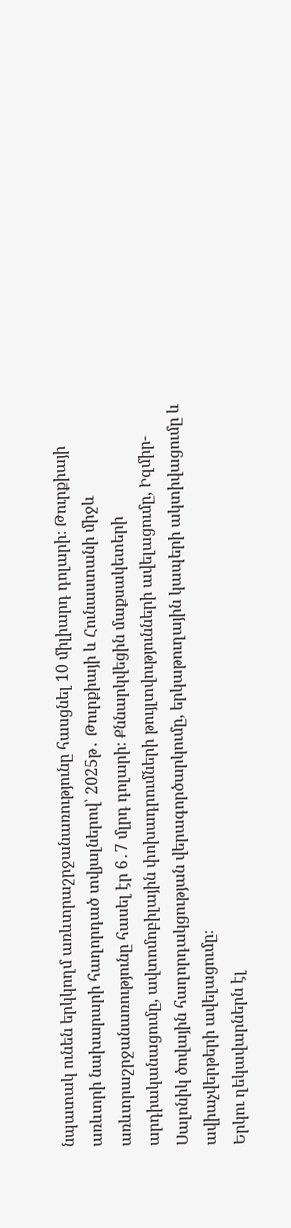նպատակ ունեն երկկողմ առևտրաշրջանառությունը հասցնել 10 միլիարդ դոլարի։ Թուրքիայի առևտրի նախարարի հաղորդած տվյալներով՝ 2025թ․ Թուրքիայի և Հունաստանի միջև առևտրաշրջանառությունը հասել էր 6․7 մլրդ դոլարի։ Քննարկվեցին մաքսակետերի արդիականացումը, ավտոմոբիլային փոխադրումների թույլտվությունների ավելացումը, Իզմիր-Սալոնիկ ծովային հաղորդակցության վերագործարկումը, երկաթուղային կապերի ակտիվացումը և ավիաչվերթերի ավելացումը։
Երկու ղեկավարներն էլ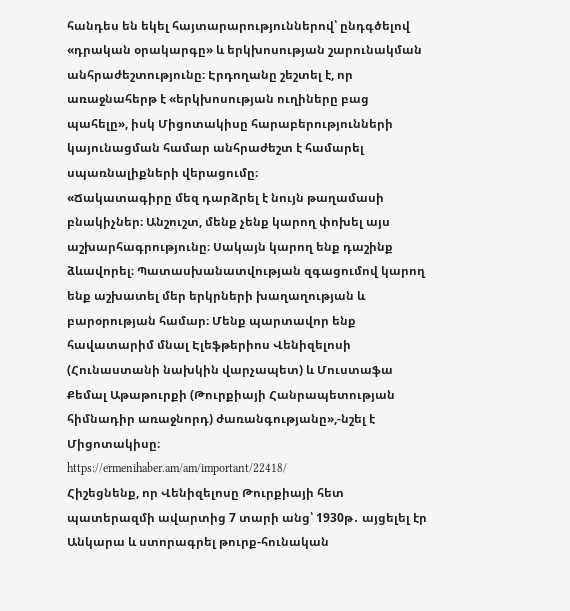հանդես են եկել հայտարարություններով՝ ընդգծելով «դրական օրակարգը» և երկխոսության շարունակման անհրաժեշտությունը։ Էրդողանը շեշտել է, որ առաջնահերթ է «երկխոսության ուղիները բաց պահելը», իսկ Միցոտակիսը հարաբերությունների կայունացման համար անհրաժեշտ է համարել սպառնալիքների վերացումը։
«Ճակատագիրը մեզ դարձրել է նույն թաղամասի բնակիչներ։ Անշուշտ, մենք չենք կարող փոխել այս աշխարհագրությունը։ Սակայն կարող ենք դաշինք ձևավորել։ Պատասխանատվության զգացումով կարող ենք աշխատել մեր երկրների խաղաղության և բարօրության համար։ Մենք պարտավոր ենք հավատարիմ մնալ Էլեֆթերիոս Վենիզելոսի (Հունաստանի նախկին վարչապետ) և Մուստաֆա Քեմալ Աթաթուրքի (Թուրքիայի Հանրապետության հիմնադիր առաջնորդ) ժառանգությանը»,-նշել է Միցոտակիսը։
https://ermenihaber.am/am/important/22418/
Հիշեցնենք, որ Վենիզելոսը Թուրքիայի հետ պատերազմի ավարտից 7 տարի անց՝ 1930թ․ այցելել էր Անկարա և ստորագրել թուրք-հունական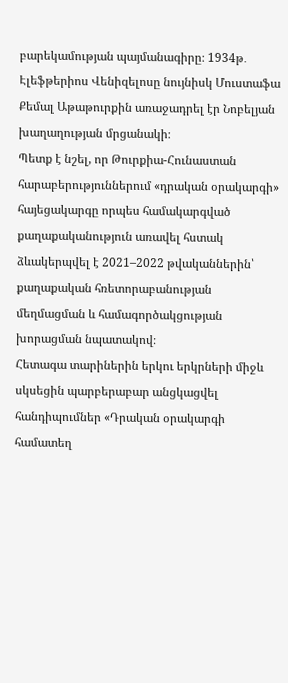բարեկամության պայմանագիրը։ 1934թ․ Էլեֆթերիոս Վենիզելոսը նույնիսկ Մուստաֆա Քեմալ Աթաթուրքին առաջադրել էր Նոբելյան խաղաղության մրցանակի։
Պետք է նշել, որ Թուրքիա-Հունաստան հարաբերություններում «դրական օրակարգի» հայեցակարգը որպես համակարգված քաղաքականություն առավել հստակ ձևակերպվել է 2021–2022 թվականներին՝ քաղաքական հռետորաբանության մեղմացման և համագործակցության խորացման նպատակով։
Հետագա տարիներին երկու երկրների միջև սկսեցին պարբերաբար անցկացվել հանդիպումներ «Դրական օրակարգի համատեղ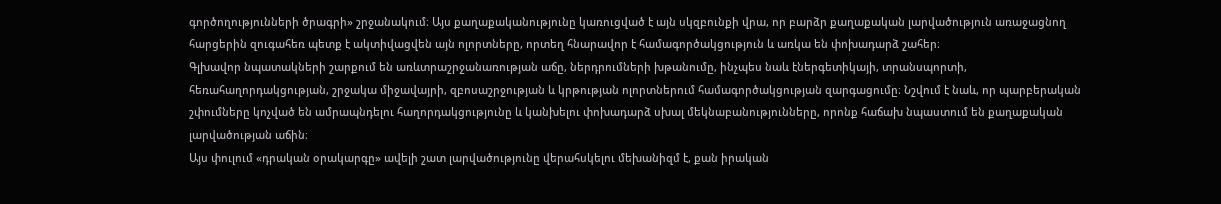գործողությունների ծրագրի» շրջանակում։ Այս քաղաքականությունը կառուցված է այն սկզբունքի վրա, որ բարձր քաղաքական լարվածություն առաջացնող հարցերին զուգահեռ պետք է ակտիվացվեն այն ոլորտները, որտեղ հնարավոր է համագործակցություն և առկա են փոխադարձ շահեր։
Գլխավոր նպատակների շարքում են առևտրաշրջանառության աճը, ներդրումների խթանումը, ինչպես նաև էներգետիկայի, տրանսպորտի, հեռահաղորդակցության, շրջակա միջավայրի, զբոսաշրջության և կրթության ոլորտներում համագործակցության զարգացումը։ Նշվում է նաև, որ պարբերական շփումները կոչված են ամրապնդելու հաղորդակցությունը և կանխելու փոխադարձ սխալ մեկնաբանությունները, որոնք հաճախ նպաստում են քաղաքական լարվածության աճին։
Այս փուլում «դրական օրակարգը» ավելի շատ լարվածությունը վերահսկելու մեխանիզմ է, քան իրական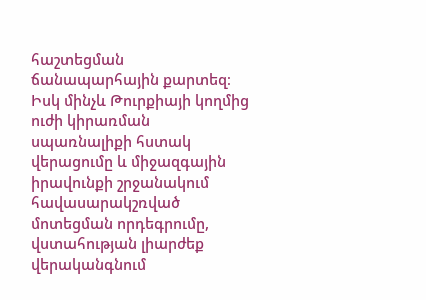հաշտեցման ճանապարհային քարտեզ։ Իսկ մինչև Թուրքիայի կողմից ուժի կիրառման սպառնալիքի հստակ վերացումը և միջազգային իրավունքի շրջանակում հավասարակշռված մոտեցման որդեգրումը, վստահության լիարժեք վերականգնում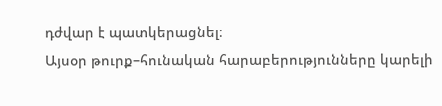դժվար է պատկերացնել։
Այսօր թուրք–հունական հարաբերությունները կարելի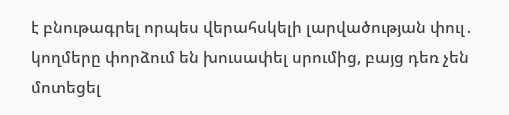է բնութագրել որպես վերահսկելի լարվածության փուլ․ կողմերը փորձում են խուսափել սրումից, բայց դեռ չեն մոտեցել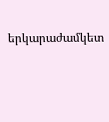երկարաժամկետ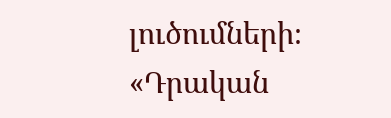լուծումների։ «Դրական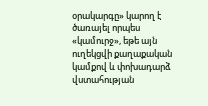օրակարգը» կարող է ծառայել որպես «կամուրջ», եթե այն ուղեկցվի քաղաքական կամքով և փոխադարձ վստահության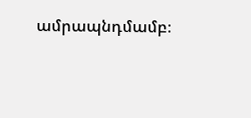ամրապնդմամբ։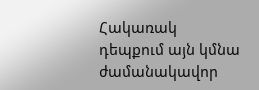Հակառակ դեպքում այն կմնա ժամանակավոր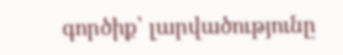գործիք՝ լարվածությունը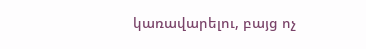կառավարելու, բայց ոչ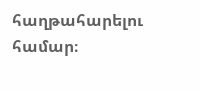հաղթահարելու համար։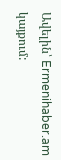Ավելին՝ Ermenihaber.am կայքում: